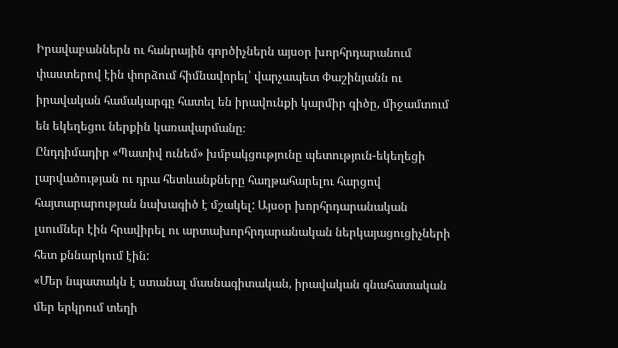Իրավաբաններն ու հանրային գործիչներն այսօր խորհրդարանում փաստերով էին փորձում հիմնավորել՝ վարչապետ Փաշինյանն ու իրավական համակարգը հատել են իրավունքի կարմիր գիծը, միջամտում են եկեղեցու ներքին կառավարմանը։
Ընդդիմադիր «Պատիվ ունեմ» խմբակցությունը պետություն-եկեղեցի լարվածության ու դրա հետևանքները հաղթահարելու հարցով հայտարարության նախագիծ է մշակել: Այսօր խորհրդարանական լսումներ էին հրավիրել ու արտախորհրդարանական ներկայացուցիչների հետ քննարկում էին:
«Մեր նպատակն է ստանալ մասնագիտական, իրավական գնահատական մեր երկրում տեղի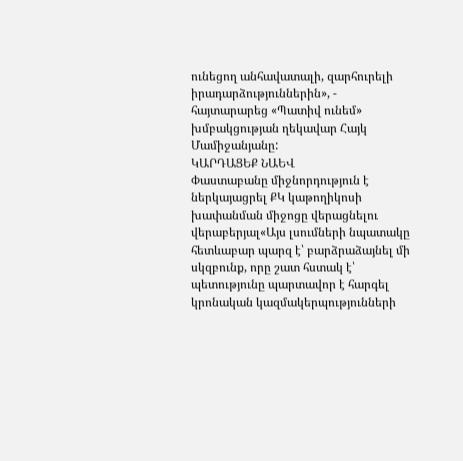ունեցող անհավատալի, զարհուրելի իրադարձություններին», - հայտարարեց «Պատիվ ունեմ» խմբակցության ղեկավար Հայկ Մամիջանյանը:
ԿԱՐԴԱՑԵՔ ՆԱԵՎ
Փաստաբանը միջնորդություն է ներկայացրել ՔԿ կաթողիկոսի խափանման միջոցը վերացնելու վերաբերյալ«Այս լսումների նպատակը հետևաբար պարզ է՝ բարձրաձայնել մի սկզբունք, որը շատ հստակ է՝ պետությունը պարտավոր է հարգել կրոնական կազմակերպությունների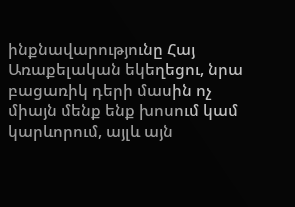ինքնավարությունը Հայ Առաքելական եկեղեցու, նրա բացառիկ դերի մասին ոչ միայն մենք ենք խոսում կամ կարևորում, այլև այն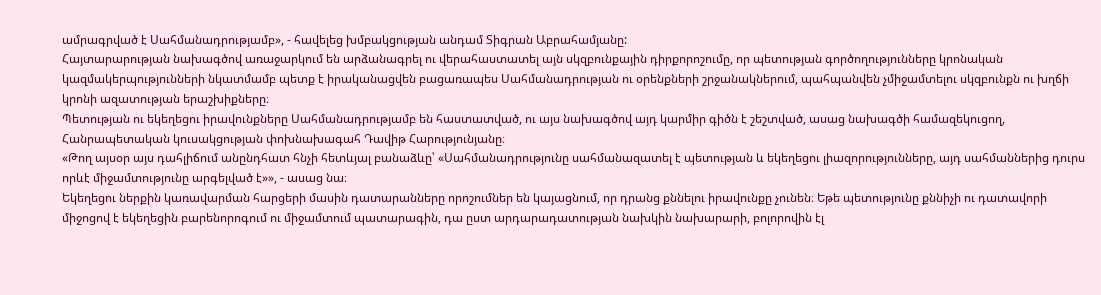ամրագրված է Սահմանադրությամբ», - հավելեց խմբակցության անդամ Տիգրան Աբրահամյանը:
Հայտարարության նախագծով առաջարկում են արձանագրել ու վերահաստատել այն սկզբունքային դիրքորոշումը, որ պետության գործողությունները կրոնական կազմակերպությունների նկատմամբ պետք է իրականացվեն բացառապես Սահմանադրության ու օրենքների շրջանակներում, պահպանվեն չմիջամտելու սկզբունքն ու խղճի կրոնի ազատության երաշխիքները։
Պետության ու եկեղեցու իրավունքները Սահմանադրությամբ են հաստատված, ու այս նախագծով այդ կարմիր գիծն է շեշտված, ասաց նախագծի համազեկուցող, Հանրապետական կուսակցության փոխնախագահ Դավիթ Հարությունյանը։
«Թող այսօր այս դահլիճում անընդհատ հնչի հետևյալ բանաձևը՝ «Սահմանադրությունը սահմանազատել է պետության և եկեղեցու լիազորությունները, այդ սահմաններից դուրս որևէ միջամտությունը արգելված է»», - ասաց նա։
Եկեղեցու ներքին կառավարման հարցերի մասին դատարանները որոշումներ են կայացնում, որ դրանց քննելու իրավունքը չունեն։ Եթե պետությունը քննիչի ու դատավորի միջոցով է եկեղեցին բարենորոգում ու միջամտում պատարագին, դա ըստ արդարադատության նախկին նախարարի, բոլորովին էլ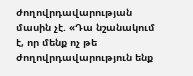ժողովրդավարության մասին չէ. «Դա նշանակում է, որ մենք ոչ թե ժողովրդավարություն ենք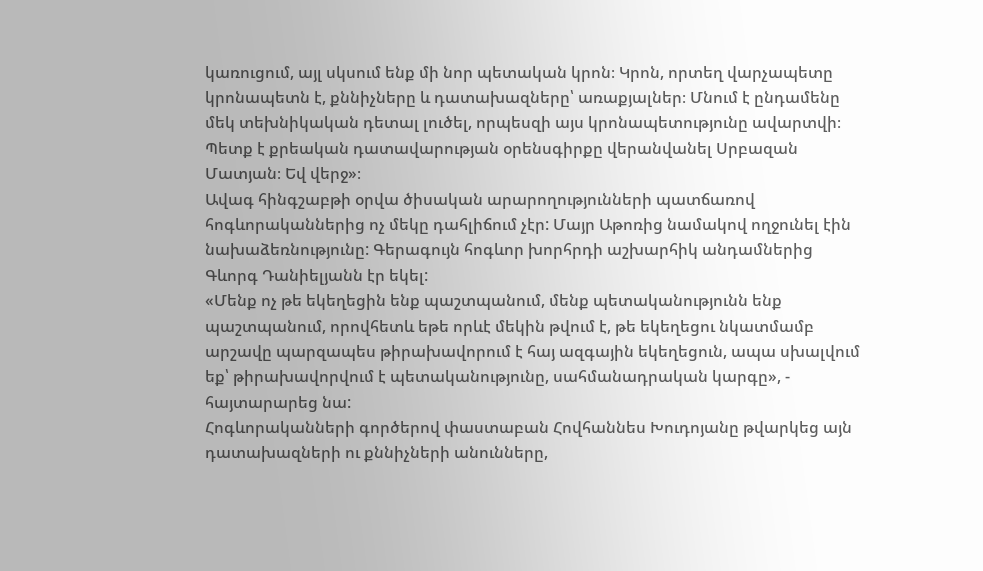կառուցում, այլ սկսում ենք մի նոր պետական կրոն։ Կրոն, որտեղ վարչապետը կրոնապետն է, քննիչները և դատախազները՝ առաքյալներ։ Մնում է ընդամենը մեկ տեխնիկական դետալ լուծել, որպեսզի այս կրոնապետությունը ավարտվի։ Պետք է քրեական դատավարության օրենսգիրքը վերանվանել Սրբազան Մատյան։ Եվ վերջ»։
Ավագ հինգշաբթի օրվա ծիսական արարողությունների պատճառով հոգևորականներից ոչ մեկը դահլիճում չէր: Մայր Աթոռից նամակով ողջունել էին նախաձեռնությունը: Գերագույն հոգևոր խորհրդի աշխարհիկ անդամներից Գևորգ Դանիելյանն էր եկել:
«Մենք ոչ թե եկեղեցին ենք պաշտպանում, մենք պետականությունն ենք պաշտպանում, որովհետև եթե որևէ մեկին թվում է, թե եկեղեցու նկատմամբ արշավը պարզապես թիրախավորում է հայ ազգային եկեղեցուն, ապա սխալվում եք՝ թիրախավորվում է պետականությունը, սահմանադրական կարգը», - հայտարարեց նա:
Հոգևորականների գործերով փաստաբան Հովհաննես Խուդոյանը թվարկեց այն դատախազների ու քննիչների անունները,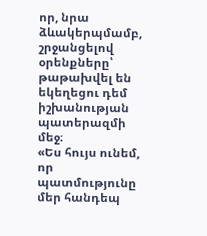որ, նրա ձևակերպմամբ, շրջանցելով օրենքները՝ թաթախվել են եկեղեցու դեմ իշխանության պատերազմի մեջ։
«Ես հույս ունեմ, որ պատմությունը մեր հանդեպ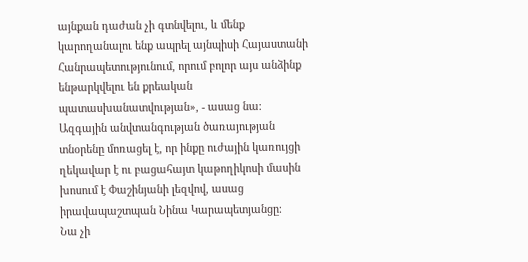այնքան դաժան չի գտնվելու, և մենք կարողանալու ենք ապրել այնպիսի Հայաստանի Հանրապետությունում, որում բոլոր այս անձինք ենթարկվելու են քրեական պատասխանատվության», - ասաց նա։
Ազգային անվտանգության ծառայության տնօրենը մոռացել է, որ ինքը ուժային կառույցի ղեկավար է ու բացահայտ կաթողիկոսի մասին խոսում է Փաշինյանի լեզվով, ասաց իրավապաշտպան Նինա Կարապետյանցը։
Նա չի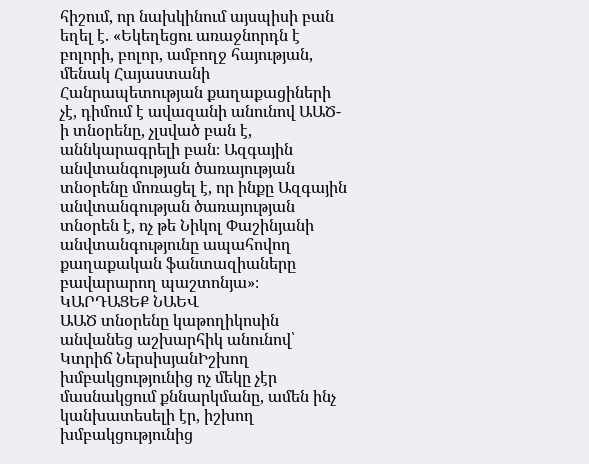հիշում, որ նախկինում այսպիսի բան եղել է. «Եկեղեցու առաջնորդն է բոլորի, բոլոր, ամբողջ հայության, մենակ Հայաստանի Հանրապետության քաղաքացիների չէ, դիմում է ավազանի անունով ԱԱԾ-ի տնօրենը, չլսված բան է, աննկարագրելի բան։ Ազգային անվտանգության ծառայության տնօրենը մոռացել է, որ ինքը Ազգային անվտանգության ծառայության տնօրեն է, ոչ թե Նիկոլ Փաշինյանի անվտանգությունը ապահովող քաղաքական ֆանտազիաները բավարարող պաշտոնյա»։
ԿԱՐԴԱՑԵՔ ՆԱԵՎ
ԱԱԾ տնօրենը կաթողիկոսին անվանեց աշխարհիկ անունով՝ Կտրիճ ՆերսիսյանԻշխող խմբակցությունից ոչ մեկը չէր մասնակցում քննարկմանը, ամեն ինչ կանխատեսելի էր, իշխող խմբակցությունից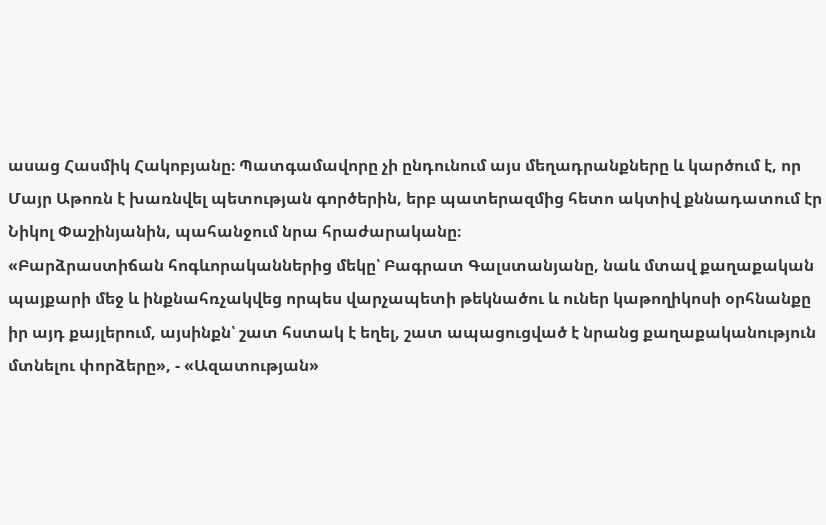ասաց Հասմիկ Հակոբյանը։ Պատգամավորը չի ընդունում այս մեղադրանքները և կարծում է, որ Մայր Աթոռն է խառնվել պետության գործերին, երբ պատերազմից հետո ակտիվ քննադատում էր Նիկոլ Փաշինյանին, պահանջում նրա հրաժարականը։
«Բարձրաստիճան հոգևորականներից մեկը՝ Բագրատ Գալստանյանը, նաև մտավ քաղաքական պայքարի մեջ և ինքնահռչակվեց որպես վարչապետի թեկնածու և ուներ կաթողիկոսի օրհնանքը իր այդ քայլերում, այսինքն՝ շատ հստակ է եղել, շատ ապացուցված է նրանց քաղաքականություն մտնելու փորձերը», - «Ազատության»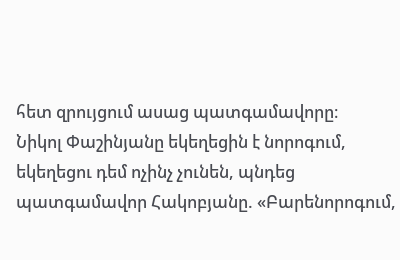հետ զրույցում ասաց պատգամավորը։
Նիկոլ Փաշինյանը եկեղեցին է նորոգում, եկեղեցու դեմ ոչինչ չունեն, պնդեց պատգամավոր Հակոբյանը. «Բարենորոգում,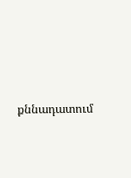քննադատում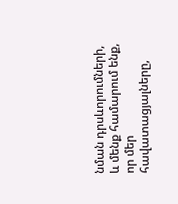նման դրսևորումների, և մենք համարում ենք, որ մեր հավատացյալները,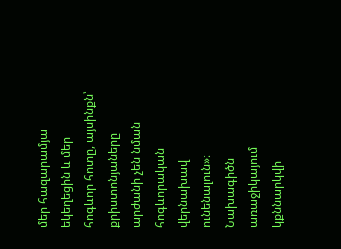մեր հազարամյա եկեղեցին և մեր հոգևոր հոտը, այսինքն՝ քրիստոնյաները արժանի չեն նման հոգևորական վերնախավ ունենալուն»։
Նախագիծն առաջիկայում կքննարկվի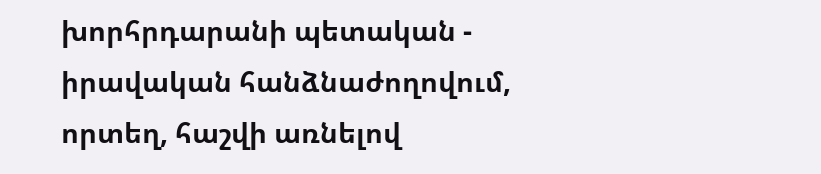խորհրդարանի պետական - իրավական հանձնաժողովում, որտեղ, հաշվի առնելով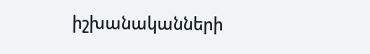իշխանականների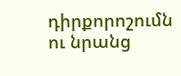դիրքորոշումն ու նրանց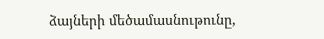ձայների մեծամասնութունը,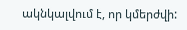ակնկալվում է, որ կմերժվի: